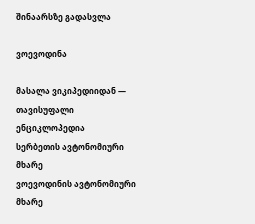შინაარსზე გადასვლა

ვოევოდინა

მასალა ვიკიპედიიდან — თავისუფალი ენციკლოპედია
სერბეთის ავტონომიური მხარე
ვოევოდინის ავტონომიური მხარე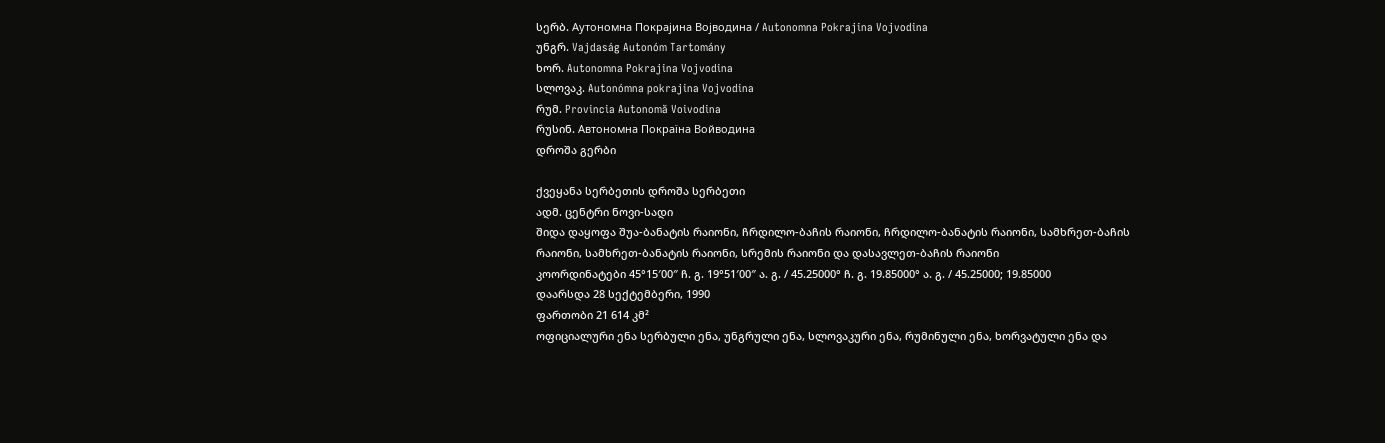სერბ. Аутономна Покрајина Војводина / Autonomna Pokrajina Vojvodina
უნგრ. Vajdaság Autonóm Tartomány
ხორ. Autonomna Pokrajina Vojvodina
სლოვაკ. Autonómna pokrajina Vojvodina
რუმ. Provincia Autonomă Voivodina
რუსინ. Автономна Покраїна Войводина
დროშა გერბი

ქვეყანა სერბეთის დროშა სერბეთი
ადმ. ცენტრი ნოვი-სადი
შიდა დაყოფა შუა-ბანატის რაიონი, ჩრდილო-ბაჩის რაიონი, ჩრდილო-ბანატის რაიონი, სამხრეთ-ბაჩის რაიონი, სამხრეთ-ბანატის რაიონი, სრემის რაიონი და დასავლეთ-ბაჩის რაიონი
კოორდინატები 45°15′00″ ჩ. გ. 19°51′00″ ა. გ. / 45.25000° ჩ. გ. 19.85000° ა. გ. / 45.25000; 19.85000
დაარსდა 28 სექტემბერი, 1990
ფართობი 21 614 კმ²
ოფიციალური ენა სერბული ენა, უნგრული ენა, სლოვაკური ენა, რუმინული ენა, ხორვატული ენა და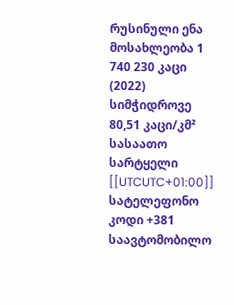რუსინული ენა
მოსახლეობა 1 740 230 კაცი (2022)
სიმჭიდროვე 80,51 კაცი/კმ²
სასაათო სარტყელი [[UTCUTC+01:00]]
სატელეფონო კოდი +381
საავტომობილო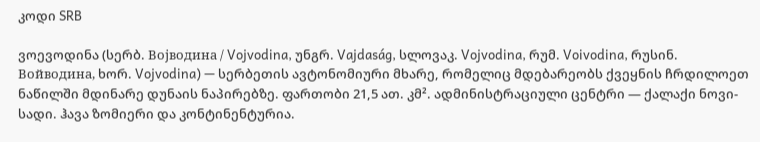კოდი SRB

ვოევოდინა (სერბ. Војводина / Vojvodina, უნგრ. Vajdaság, სლოვაკ. Vojvodina, რუმ. Voivodina, რუსინ. Войводина, ხორ. Vojvodina) — სერბეთის ავტონომიური მხარე, რომელიც მდებარეობს ქვეყნის ჩრდილოეთ ნაწილში მდინარე დუნაის ნაპირებზე. ფართობი 21,5 ათ. კმ². ადმინისტრაციული ცენტრი — ქალაქი ნოვი-სადი. ჰავა ზომიერი და კონტინენტურია.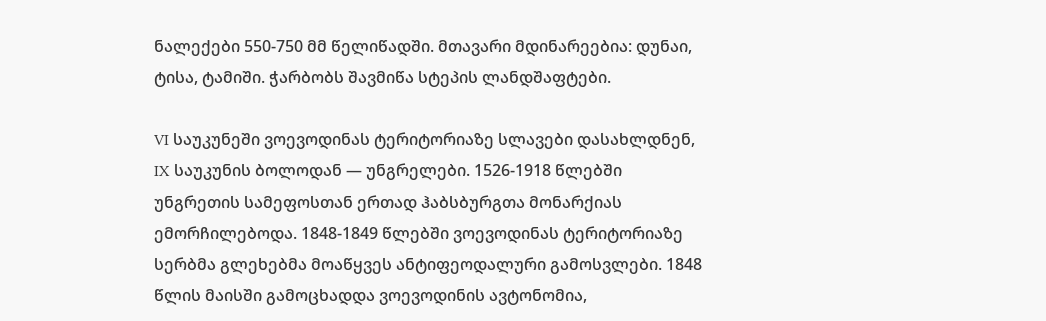ნალექები 550-750 მმ წელიწადში. მთავარი მდინარეებია: დუნაი, ტისა, ტამიში. ჭარბობს შავმიწა სტეპის ლანდშაფტები.

VI საუკუნეში ვოევოდინას ტერიტორიაზე სლავები დასახლდნენ, IX საუკუნის ბოლოდან — უნგრელები. 1526-1918 წლებში უნგრეთის სამეფოსთან ერთად ჰაბსბურგთა მონარქიას ემორჩილებოდა. 1848-1849 წლებში ვოევოდინას ტერიტორიაზე სერბმა გლეხებმა მოაწყვეს ანტიფეოდალური გამოსვლები. 1848 წლის მაისში გამოცხადდა ვოევოდინის ავტონომია,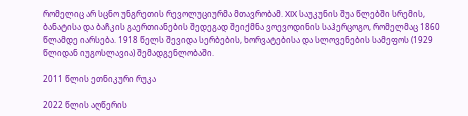რომელიც არ სცნო უნგრეთის რევოლუციურმა მთავრობამ. XIX საუკუნის შუა წლებში სრემის, ბანატისა და ბაჩკის გაერთიანების შედეგად შეიქმნა ვოევოდინის საჰერცოგო, რომელმაც 1860 წლამდე იარსება. 1918 წელს შევიდა სერბების, ხორვატებისა და სლოვენების სამეფოს (1929 წლიდან იუგოსლავია) შემადგენლობაში.

2011 წლის ეთნიკური რუკა

2022 წლის აღწერის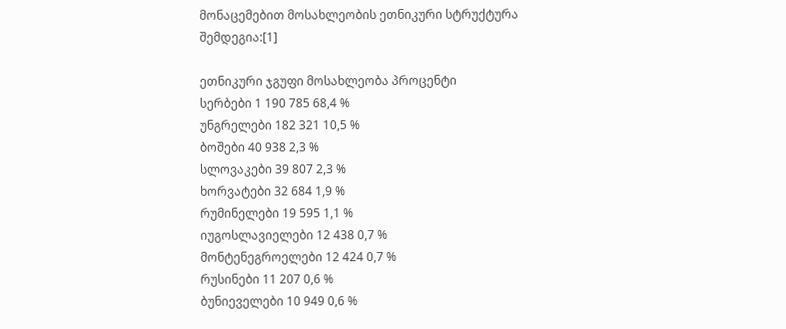მონაცემებით მოსახლეობის ეთნიკური სტრუქტურა შემდეგია:[1]

ეთნიკური ჯგუფი მოსახლეობა პროცენტი
სერბები 1 190 785 68,4 %
უნგრელები 182 321 10,5 %
ბოშები 40 938 2,3 %
სლოვაკები 39 807 2,3 %
ხორვატები 32 684 1,9 %
რუმინელები 19 595 1,1 %
იუგოსლავიელები 12 438 0,7 %
მონტენეგროელები 12 424 0,7 %
რუსინები 11 207 0,6 %
ბუნიეველები 10 949 0,6 %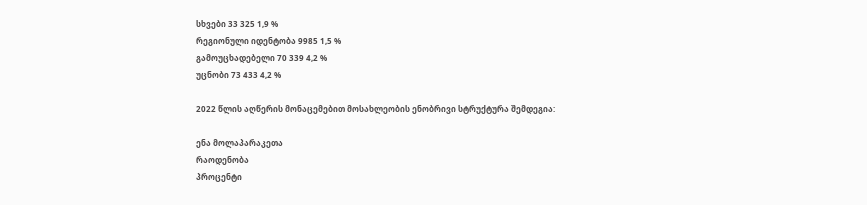სხვები 33 325 1,9 %
რეგიონული იდენტობა 9985 1,5 %
გამოუცხადებელი 70 339 4,2 %
უცნობი 73 433 4,2 %

2022 წლის აღწერის მონაცემებით მოსახლეობის ენობრივი სტრუქტურა შემდეგია:

ენა მოლაპარაკეთა
რაოდენობა
პროცენტი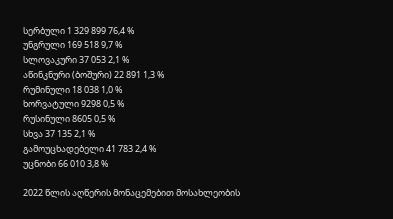სერბული 1 329 899 76,4 %
უნგრული 169 518 9,7 %
სლოვაკური 37 053 2,1 %
აწინკნური (ბოშური) 22 891 1,3 %
რუმინული 18 038 1,0 %
ხორვატული 9298 0,5 %
რუსინული 8605 0,5 %
სხვა 37 135 2,1 %
გამოუცხადებელი 41 783 2,4 %
უცნობი 66 010 3,8 %

2022 წლის აღწერის მონაცემებით მოსახლეობის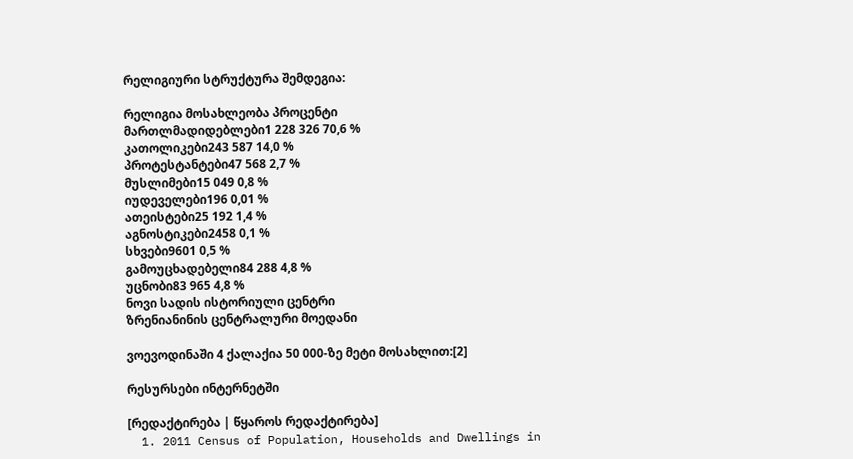რელიგიური სტრუქტურა შემდეგია:

რელიგია მოსახლეობა პროცენტი
მართლმადიდებლები1 228 326 70,6 %
კათოლიკები243 587 14,0 %
პროტესტანტები47 568 2,7 %
მუსლიმები15 049 0,8 %
იუდეველები196 0,01 %
ათეისტები25 192 1,4 %
აგნოსტიკები2458 0,1 %
სხვები9601 0,5 %
გამოუცხადებელი84 288 4,8 %
უცნობი83 965 4,8 %
ნოვი სადის ისტორიული ცენტრი
ზრენიანინის ცენტრალური მოედანი

ვოევოდინაში 4 ქალაქია 50 000-ზე მეტი მოსახლით:[2]

რესურსები ინტერნეტში

[რედაქტირება | წყაროს რედაქტირება]
  1. 2011 Census of Population, Households and Dwellings in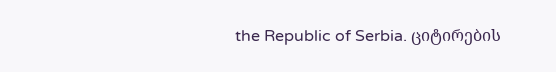the Republic of Serbia. ციტირების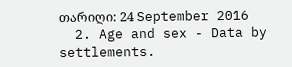თარიღი: 24 September 2016
  2. Age and sex - Data by settlements.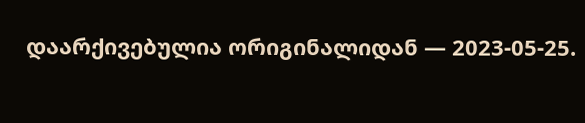დაარქივებულია ორიგინალიდან — 2023-05-25.